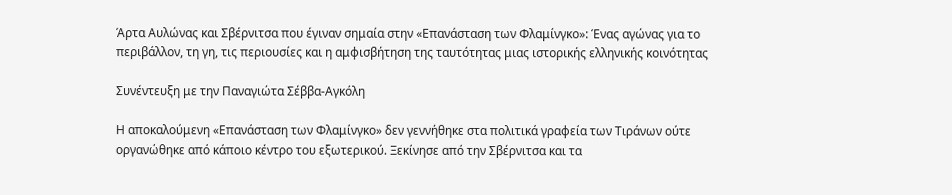Άρτα Αυλώνας και Σβέρνιτσα που έγιναν σημαία στην «Επανάσταση των Φλαμίνγκο»: Ένας αγώνας για το περιβάλλον, τη γη, τις περιουσίες και η αμφισβήτηση της ταυτότητας μιας ιστορικής ελληνικής κοινότητας

Συνέντευξη με την Παναγιώτα Σέββα-Αγκόλη

Η αποκαλούμενη «Επανάσταση των Φλαμίνγκο» δεν γεννήθηκε στα πολιτικά γραφεία των Τιράνων ούτε οργανώθηκε από κάποιο κέντρο του εξωτερικού. Ξεκίνησε από την Σβέρνιτσα και τα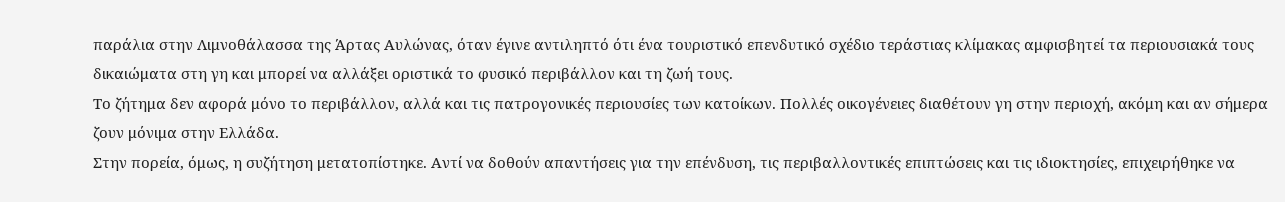παράλια στην Λιμνοθάλασσα της Άρτας Αυλώνας, όταν έγινε αντιληπτό ότι ένα τουριστικό επενδυτικό σχέδιο τεράστιας κλίμακας αμφισβητεί τα περιουσιακά τους δικαιώματα στη γη και μπορεί να αλλάξει οριστικά το φυσικό περιβάλλον και τη ζωή τους.
Το ζήτημα δεν αφορά μόνο το περιβάλλον, αλλά και τις πατρογονικές περιουσίες των κατοίκων. Πολλές οικογένειες διαθέτουν γη στην περιοχή, ακόμη και αν σήμερα ζουν μόνιμα στην Ελλάδα.
Στην πορεία, όμως, η συζήτηση μετατοπίστηκε. Αντί να δοθούν απαντήσεις για την επένδυση, τις περιβαλλοντικές επιπτώσεις και τις ιδιοκτησίες, επιχειρήθηκε να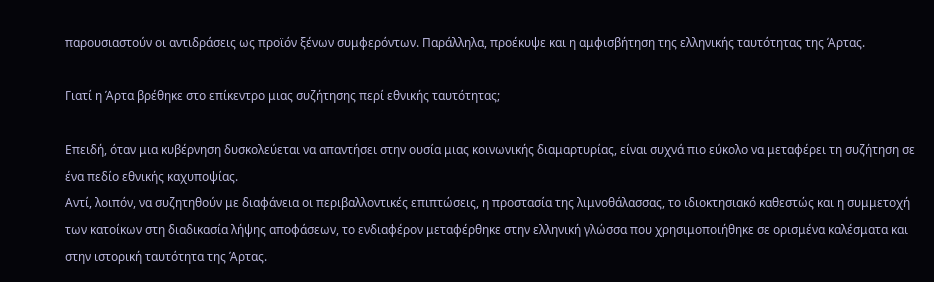παρουσιαστούν οι αντιδράσεις ως προϊόν ξένων συμφερόντων. Παράλληλα, προέκυψε και η αμφισβήτηση της ελληνικής ταυτότητας της Άρτας.

Γιατί η Άρτα βρέθηκε στο επίκεντρο μιας συζήτησης περί εθνικής ταυτότητας;

Επειδή, όταν μια κυβέρνηση δυσκολεύεται να απαντήσει στην ουσία μιας κοινωνικής διαμαρτυρίας, είναι συχνά πιο εύκολο να μεταφέρει τη συζήτηση σε ένα πεδίο εθνικής καχυποψίας.
Αντί, λοιπόν, να συζητηθούν με διαφάνεια οι περιβαλλοντικές επιπτώσεις, η προστασία της λιμνοθάλασσας, το ιδιοκτησιακό καθεστώς και η συμμετοχή των κατοίκων στη διαδικασία λήψης αποφάσεων, το ενδιαφέρον μεταφέρθηκε στην ελληνική γλώσσα που χρησιμοποιήθηκε σε ορισμένα καλέσματα και στην ιστορική ταυτότητα της Άρτας.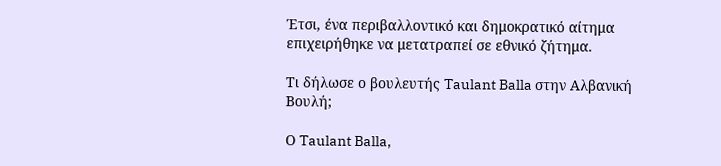Έτσι, ένα περιβαλλοντικό και δημοκρατικό αίτημα επιχειρήθηκε να μετατραπεί σε εθνικό ζήτημα.

Τι δήλωσε ο βουλευτής Taulant Balla στην Αλβανική Βουλή;

Ο Taulant Balla,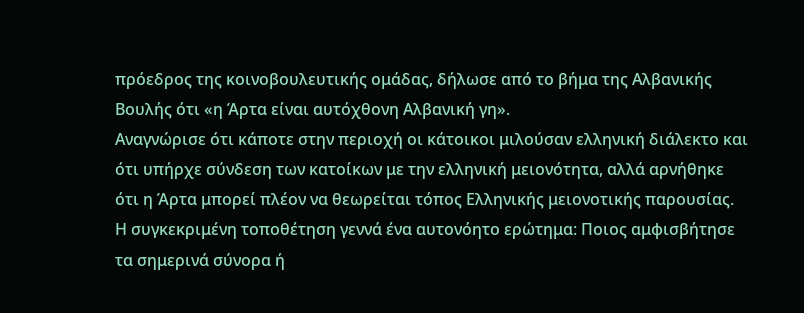πρόεδρος της κοινοβουλευτικής ομάδας, δήλωσε από το βήμα της Αλβανικής Βουλής ότι «η Άρτα είναι αυτόχθονη Αλβανική γη».
Αναγνώρισε ότι κάποτε στην περιοχή οι κάτοικοι μιλούσαν ελληνική διάλεκτο και ότι υπήρχε σύνδεση των κατοίκων με την ελληνική μειονότητα, αλλά αρνήθηκε ότι η Άρτα μπορεί πλέον να θεωρείται τόπος Ελληνικής μειονοτικής παρουσίας.
Η συγκεκριμένη τοποθέτηση γεννά ένα αυτονόητο ερώτημα: Ποιος αμφισβήτησε τα σημερινά σύνορα ή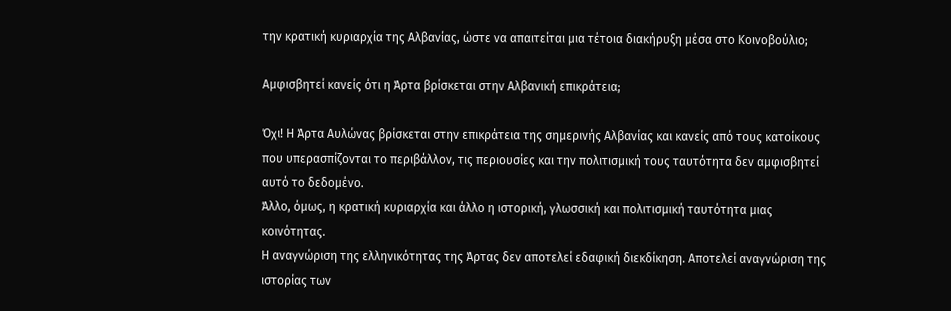την κρατική κυριαρχία της Αλβανίας, ώστε να απαιτείται μια τέτοια διακήρυξη μέσα στο Κοινοβούλιο;

Αμφισβητεί κανείς ότι η Άρτα βρίσκεται στην Αλβανική επικράτεια;

Όχι! Η Άρτα Αυλώνας βρίσκεται στην επικράτεια της σημερινής Αλβανίας και κανείς από τους κατοίκους που υπερασπίζονται το περιβάλλον, τις περιουσίες και την πολιτισμική τους ταυτότητα δεν αμφισβητεί αυτό το δεδομένο.
Άλλο, όμως, η κρατική κυριαρχία και άλλο η ιστορική, γλωσσική και πολιτισμική ταυτότητα μιας κοινότητας.
Η αναγνώριση της ελληνικότητας της Άρτας δεν αποτελεί εδαφική διεκδίκηση. Αποτελεί αναγνώριση της ιστορίας των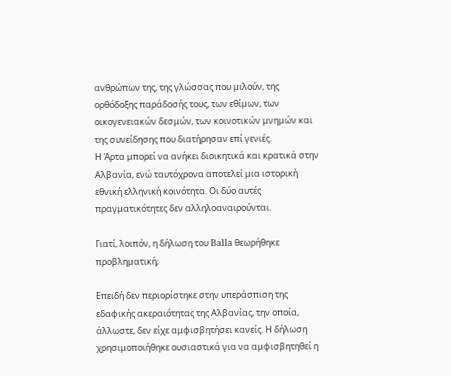ανθρώπων της, της γλώσσας που μιλούν, της ορθόδοξης παράδοσής τους, των εθίμων, των οικογενειακών δεσμών, των κοινοτικών μνημών και της συνείδησης που διατήρησαν επί γενιές.
Η Άρτα μπορεί να ανήκει διοικητικά και κρατικά στην Αλβανία, ενώ ταυτόχρονα αποτελεί μια ιστορική εθνική ελληνική κοινότητα. Οι δύο αυτές πραγματικότητες δεν αλληλοαναιρούνται.

Γιατί, λοιπόν, η δήλωση του Balla θεωρήθηκε προβληματική;

Επειδή δεν περιορίστηκε στην υπεράσπιση της εδαφικής ακεραιότητας της Αλβανίας, την οποία, άλλωστε, δεν είχε αμφισβητήσει κανείς. Η δήλωση χρησιμοποιήθηκε ουσιαστικά για να αμφισβητηθεί η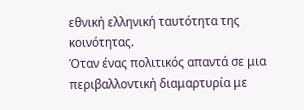εθνική ελληνική ταυτότητα της κοινότητας.
Όταν ένας πολιτικός απαντά σε μια περιβαλλοντική διαμαρτυρία με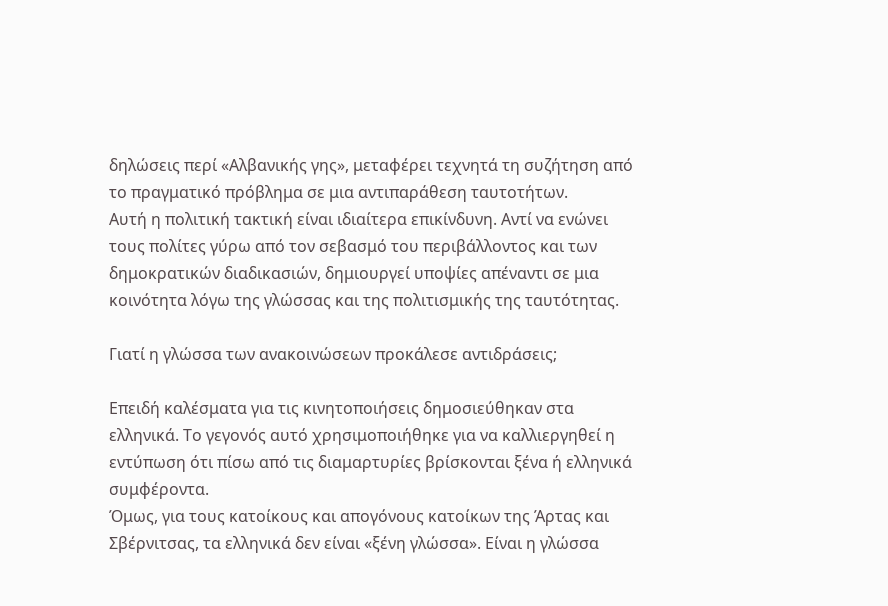δηλώσεις περί «Αλβανικής γης», μεταφέρει τεχνητά τη συζήτηση από το πραγματικό πρόβλημα σε μια αντιπαράθεση ταυτοτήτων.
Αυτή η πολιτική τακτική είναι ιδιαίτερα επικίνδυνη. Αντί να ενώνει τους πολίτες γύρω από τον σεβασμό του περιβάλλοντος και των δημοκρατικών διαδικασιών, δημιουργεί υποψίες απέναντι σε μια κοινότητα λόγω της γλώσσας και της πολιτισμικής της ταυτότητας.

Γιατί η γλώσσα των ανακοινώσεων προκάλεσε αντιδράσεις;

Επειδή καλέσματα για τις κινητοποιήσεις δημοσιεύθηκαν στα ελληνικά. Το γεγονός αυτό χρησιμοποιήθηκε για να καλλιεργηθεί η εντύπωση ότι πίσω από τις διαμαρτυρίες βρίσκονται ξένα ή ελληνικά συμφέροντα.
Όμως, για τους κατοίκους και απογόνους κατοίκων της Άρτας και Σβέρνιτσας, τα ελληνικά δεν είναι «ξένη γλώσσα». Είναι η γλώσσα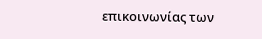επικοινωνίας των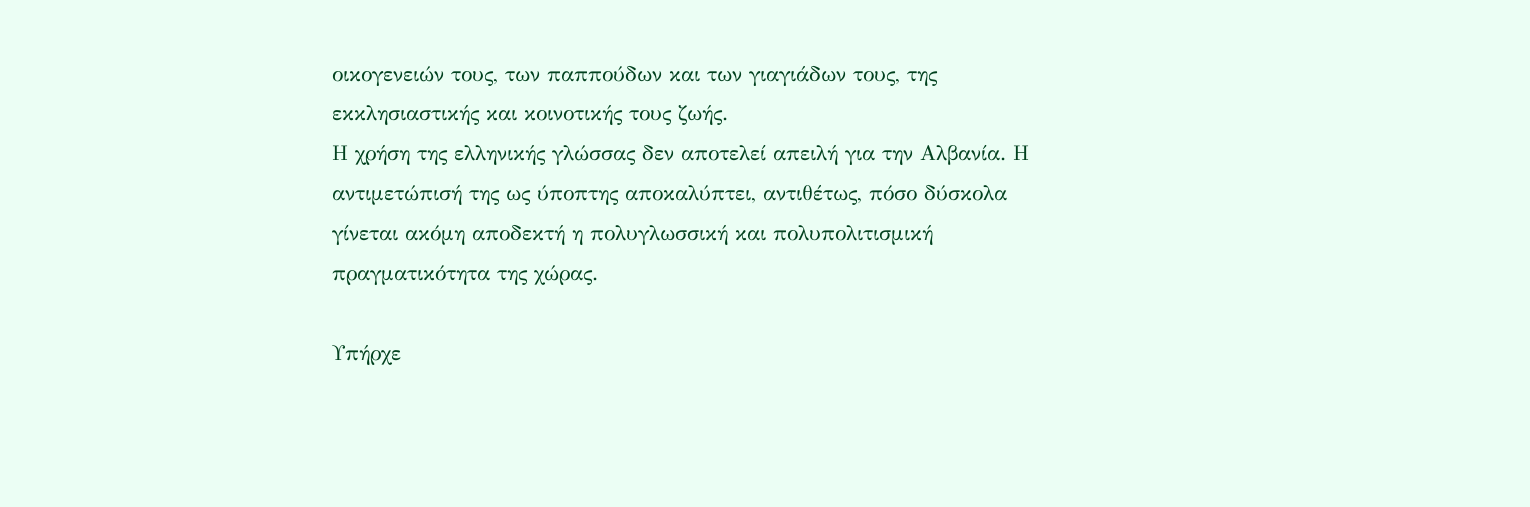οικογενειών τους, των παππούδων και των γιαγιάδων τους, της εκκλησιαστικής και κοινοτικής τους ζωής.
Η χρήση της ελληνικής γλώσσας δεν αποτελεί απειλή για την Αλβανία. Η αντιμετώπισή της ως ύποπτης αποκαλύπτει, αντιθέτως, πόσο δύσκολα γίνεται ακόμη αποδεκτή η πολυγλωσσική και πολυπολιτισμική πραγματικότητα της χώρας.

Υπήρχε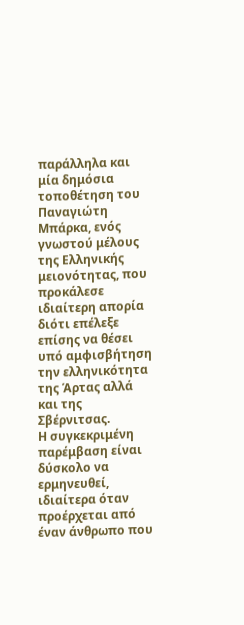παράλληλα και μία δημόσια τοποθέτηση του Παναγιώτη Μπάρκα, ενός γνωστού μέλους της Ελληνικής μειονότητας, που προκάλεσε ιδιαίτερη απορία διότι επέλεξε επίσης να θέσει υπό αμφισβήτηση την ελληνικότητα της Άρτας αλλά και της Σβέρνιτσας.
Η συγκεκριμένη παρέμβαση είναι δύσκολο να ερμηνευθεί, ιδιαίτερα όταν προέρχεται από έναν άνθρωπο που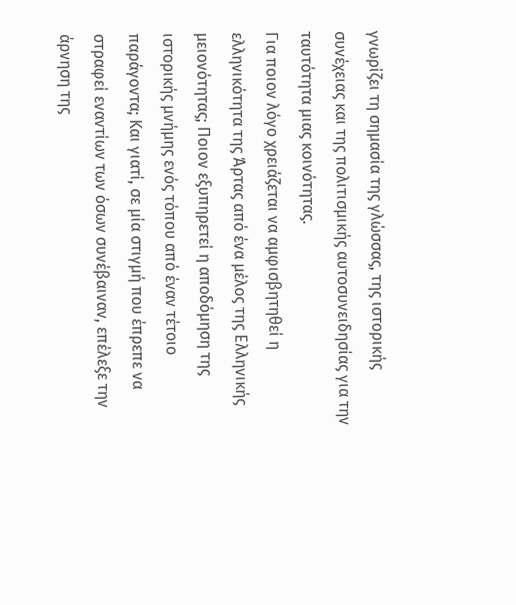γνωρίζει τη σημασία της γλώσσας, της ιστορικής συνέχειας και της πολιτισμικής αυτοσυνειδησίας για την ταυτότητα μιας κοινότητας.
Για ποιον λόγο χρειάζεται να αμφισβητηθεί η ελληνικότητα της Άρτας από ένα μέλος της Ελληνικής μειονότητας; Ποιον εξυπηρετεί η αποδόμηση της ιστορικής μνήμης ενός τόπου από έναν τέτοιο παράγοντα; Και γιατί, σε μία στιγμή που έπρεπε να στραφεί εναντίων των όσων συνέβαιναν, επέλεξε την άρνηση της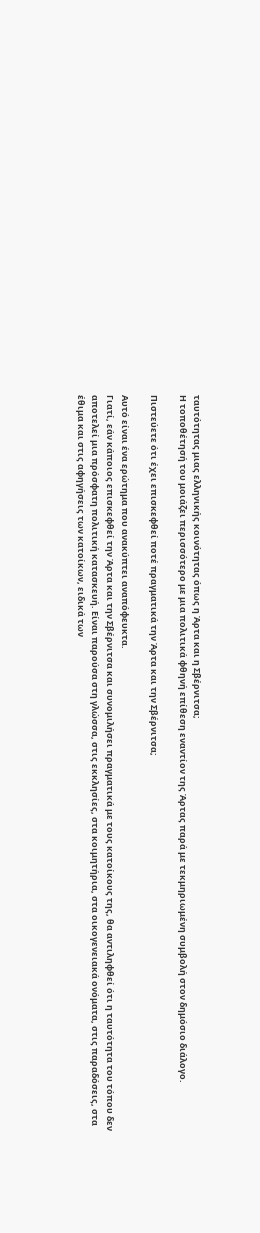ταυτότητας μιας ελληνικής κοινότητας όπως η Άρτα και η Σβέρνιτσα;
Η τοποθέτησή του μοιάζει περισσότερο με μια πολιτικά φθηνή επίθεση εναντίον της Άρτας παρά με τεκμηριωμένη συμβολή στον δημόσιο διάλογο.

Πιστεύετε ότι έχει επισκεφθεί ποτέ πραγματικά την Άρτα και την Σβέρνιτσα;

Αυτό είναι ένα ερώτημα που ανακύπτει αναπόφευκτα.
Γιατί, εάν κάποιος επισκεφθεί την Άρτα και την Σβέρνιτσα και συνομιλήσει πραγματικά με τους κατοίκους της, θα αντιληφθεί ότι η ταυτότητα του τόπου δεν αποτελεί μια πρόσφατη πολιτική κατασκευή. Είναι παρούσα στη γλώσσα, στις εκκλησίες, στα κοιμητήρια, στα οικογενειακά ονόματα, στις παραδόσεις, στα έθιμα και στις αφηγήσεις των κατοίκων, ειδικά των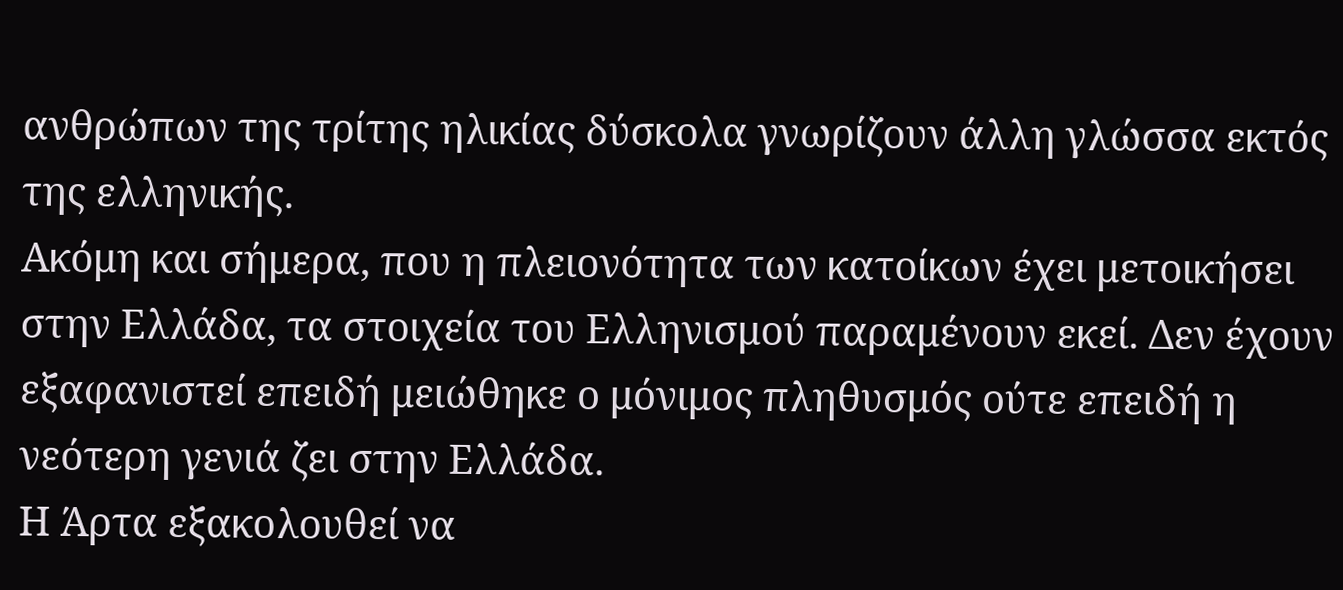ανθρώπων της τρίτης ηλικίας δύσκολα γνωρίζουν άλλη γλώσσα εκτός της ελληνικής.
Ακόμη και σήμερα, που η πλειονότητα των κατοίκων έχει μετοικήσει στην Ελλάδα, τα στοιχεία του Ελληνισμού παραμένουν εκεί. Δεν έχουν εξαφανιστεί επειδή μειώθηκε ο μόνιμος πληθυσμός ούτε επειδή η νεότερη γενιά ζει στην Ελλάδα.
Η Άρτα εξακολουθεί να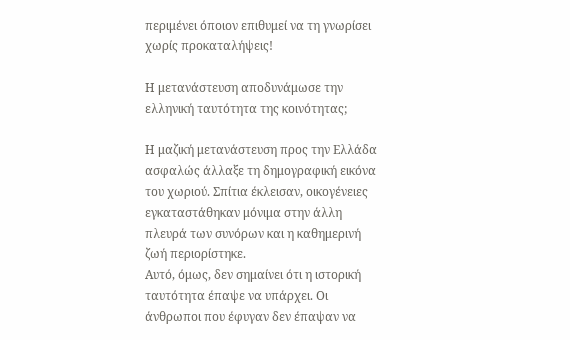περιμένει όποιον επιθυμεί να τη γνωρίσει χωρίς προκαταλήψεις!

Η μετανάστευση αποδυνάμωσε την ελληνική ταυτότητα της κοινότητας;

Η μαζική μετανάστευση προς την Ελλάδα ασφαλώς άλλαξε τη δημογραφική εικόνα του χωριού. Σπίτια έκλεισαν, οικογένειες εγκαταστάθηκαν μόνιμα στην άλλη πλευρά των συνόρων και η καθημερινή ζωή περιορίστηκε.
Αυτό, όμως, δεν σημαίνει ότι η ιστορική ταυτότητα έπαψε να υπάρχει. Οι άνθρωποι που έφυγαν δεν έπαψαν να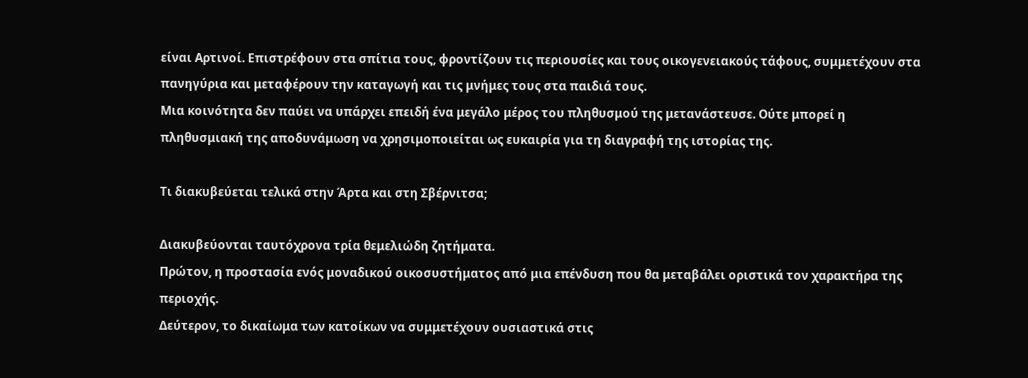είναι Αρτινοί. Επιστρέφουν στα σπίτια τους, φροντίζουν τις περιουσίες και τους οικογενειακούς τάφους, συμμετέχουν στα πανηγύρια και μεταφέρουν την καταγωγή και τις μνήμες τους στα παιδιά τους.
Μια κοινότητα δεν παύει να υπάρχει επειδή ένα μεγάλο μέρος του πληθυσμού της μετανάστευσε. Ούτε μπορεί η πληθυσμιακή της αποδυνάμωση να χρησιμοποιείται ως ευκαιρία για τη διαγραφή της ιστορίας της.

Τι διακυβεύεται τελικά στην Άρτα και στη Σβέρνιτσα;

Διακυβεύονται ταυτόχρονα τρία θεμελιώδη ζητήματα.
Πρώτον, η προστασία ενός μοναδικού οικοσυστήματος από μια επένδυση που θα μεταβάλει οριστικά τον χαρακτήρα της περιοχής.
Δεύτερον, το δικαίωμα των κατοίκων να συμμετέχουν ουσιαστικά στις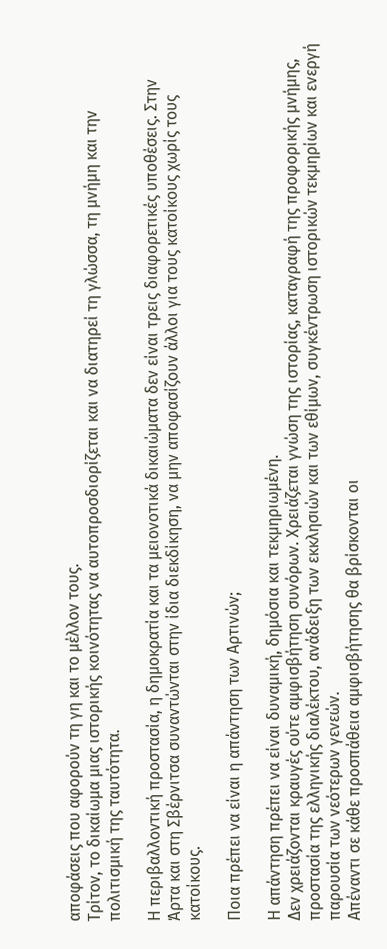αποφάσεις που αφορούν τη γη και το μέλλον τους.
Τρίτον, το δικαίωμα μιας ιστορικής κοινότητας να αυτοπροσδιορίζεται και να διατηρεί τη γλώσσα, τη μνήμη και την πολιτισμική της ταυτότητα.

Η περιβαλλοντική προστασία, η δημοκρατία και τα μειονοτικά δικαιώματα δεν είναι τρεις διαφορετικές υποθέσεις. Στην Άρτα και στη Σβέρνιτσα συναντώνται στην ίδια διεκδίκηση, να μην αποφασίζουν άλλοι για τους κατοίκους χωρίς τους κατοίκους.

Ποια πρέπει να είναι η απάντηση των Αρτινών;

Η απάντηση πρέπει να είναι δυναμική, δημόσια και τεκμηριωμένη.
Δεν χρειάζονται κραυγές ούτε αμφισβήτηση συνόρων. Χρειάζεται γνώση της ιστορίας, καταγραφή της προφορικής μνήμης, προστασία της ελληνικής διαλέκτου, ανάδειξη των εκκλησιών και των εθίμων, συγκέντρωση ιστορικών τεκμηρίων και ενεργή παρουσία των νεότερων γενεών.
Απέναντι σε κάθε προσπάθεια αμφισβήτησης θα βρίσκονται οι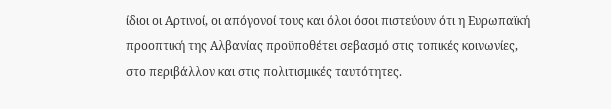ίδιοι οι Αρτινοί, οι απόγονοί τους και όλοι όσοι πιστεύουν ότι η Ευρωπαϊκή προοπτική της Αλβανίας προϋποθέτει σεβασμό στις τοπικές κοινωνίες, στο περιβάλλον και στις πολιτισμικές ταυτότητες.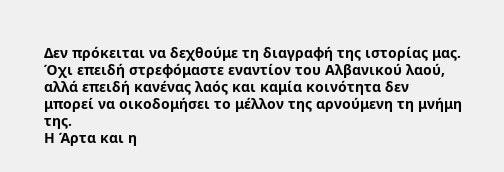Δεν πρόκειται να δεχθούμε τη διαγραφή της ιστορίας μας. Όχι επειδή στρεφόμαστε εναντίον του Αλβανικού λαού, αλλά επειδή κανένας λαός και καμία κοινότητα δεν μπορεί να οικοδομήσει το μέλλον της αρνούμενη τη μνήμη της.
Η Άρτα και η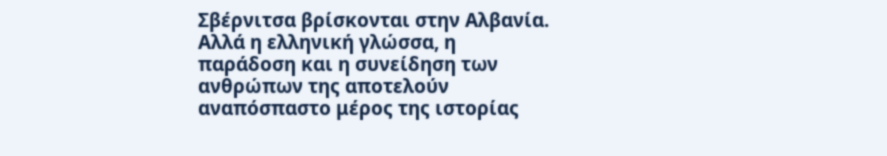Σβέρνιτσα βρίσκονται στην Αλβανία. Αλλά η ελληνική γλώσσα, η παράδοση και η συνείδηση των ανθρώπων της αποτελούν αναπόσπαστο μέρος της ιστορίας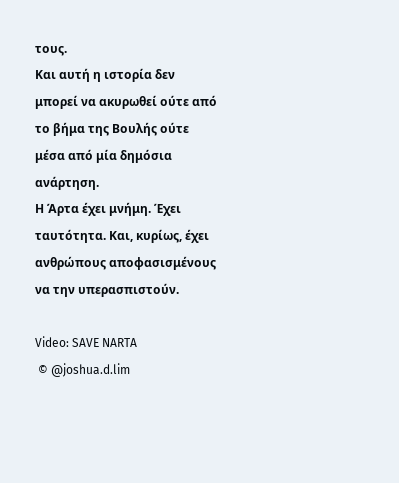τους.
Και αυτή η ιστορία δεν μπορεί να ακυρωθεί ούτε από το βήμα της Βουλής ούτε μέσα από μία δημόσια ανάρτηση.
Η Άρτα έχει μνήμη. Έχει ταυτότητα. Και, κυρίως, έχει ανθρώπους αποφασισμένους να την υπερασπιστούν.

Video: SAVE NARTA
 © @joshua.d.lim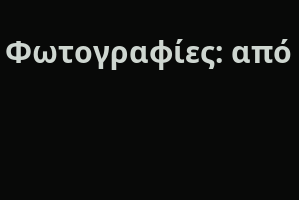Φωτογραφίες: από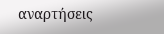αναρτήσεις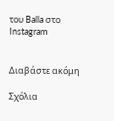του Balla στο Instagram


Διαβάστε ακόμη

Σχόλια